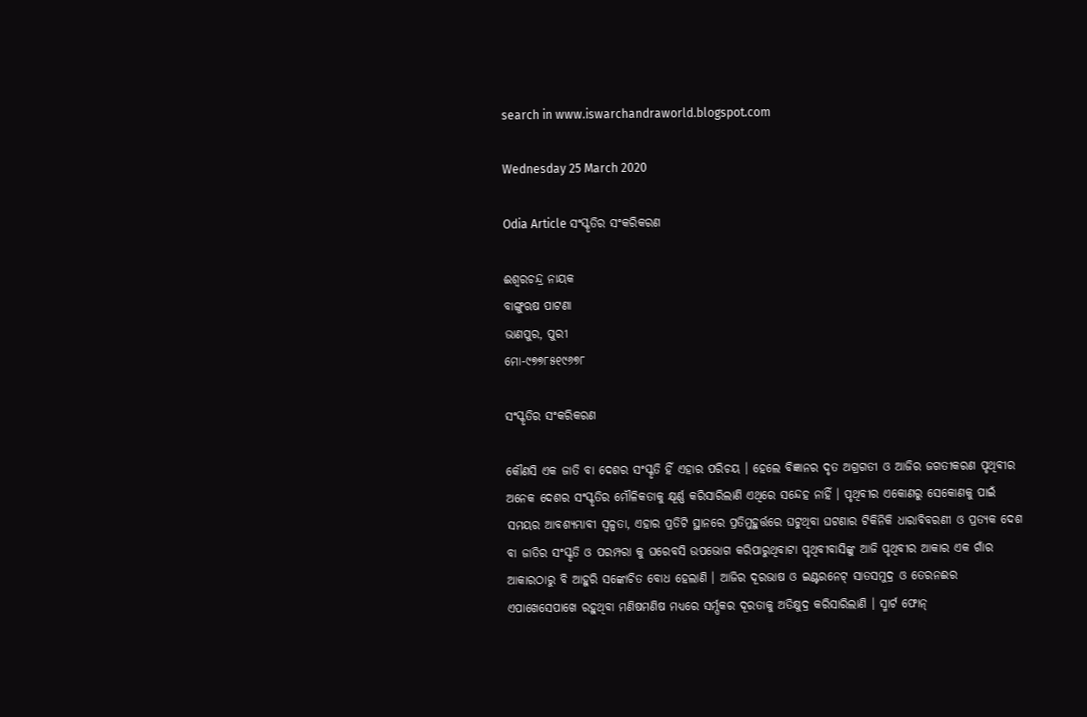search in www.iswarchandraworld.blogspot.com

Wednesday 25 March 2020

Odia Article ସଂସ୍କୃତିର ସଂକରିକରଣ

ଈଶ୍ୱରଚନ୍ଦ୍ର ନାୟକ
ବାଙ୍ଗୁଋଷ ପାଟଣା
ଭାଣପୁର, ପୁରୀ
ମୋ-୯୭୭୮୫୧୯୬୭୮

ସଂସ୍କୃତିର ସଂକରିକରଣ

କୌଣସି ଏକ ଜାତି ବା ଦେଶର ସଂସ୍କୃତି ହିଁ ଏହାର ପରିଚୟ । ହେଲେ ବିଜ୍ଞାନର ଦୃତ ଅଗ୍ରଗତୀ ଓ ଆଜିର ଜଗତୀକରଣ ପୃଥିବୀର ଅନେକ ଦେଶର ସଂସ୍କୃତିର ମୌଳିକତାକୁ କ୍ଷୂର୍ଣ୍ଣ କରିସାରିଲାଣି ଏଥିରେ ସନ୍ଦେହ ନାହିଁ । ପୃଥିବୀର ଏକୋଣରୁ ସେକୋଣକୁ ପାଇଁ ସମୟର ଆବଶ୍ୟମ୍ଭାବୀ ସ୍ୱଳ୍ପତା, ଏହାର ପ୍ରତିଟି ସ୍ଥାନରେ ପ୍ରତିମୁହୁର୍ତ୍ତରେ ଘଟୁଥିବା ଘଟଣାର ଟିକିନିକି ଧାରାବିବରଣୀ ଓ ପ୍ରତ୍ୟକ ଦେଶ ବା ଜାତିର ସଂସ୍କୃତି ଓ ପରମ୍ପରା କୁ ଘରେବସି ଉପଭୋଗ କରିପାରୁଥିବାଟା ପୃଥିବୀବାସିଙ୍କୁ ଆଜି ପୃଥିବୀର ଆକାର ଏକ ଗାଁର ଆକାରଠାରୁ ବି ଆହୁରି ସଙ୍କୋଚିତ ବୋଧ ହେଲାଣି । ଆଜିର ଦୂରଭାଷ ଓ ଇଣ୍ଟରନେଟ୍ ସାତସମୁଦ୍ର ଓ ତେରନଈର ଏପାଖେସେପାଖେ ରହୁଥିବା ମଣିଷମଣିଷ ମଧ୍ୟରେ ସର୍ମ୍ପକର ଦୂରତାକୁ ଅତିକ୍ଷୁଦ୍ର କରିସାରିଲାଣି । ସ୍ମାର୍ଟ ଫୋନ୍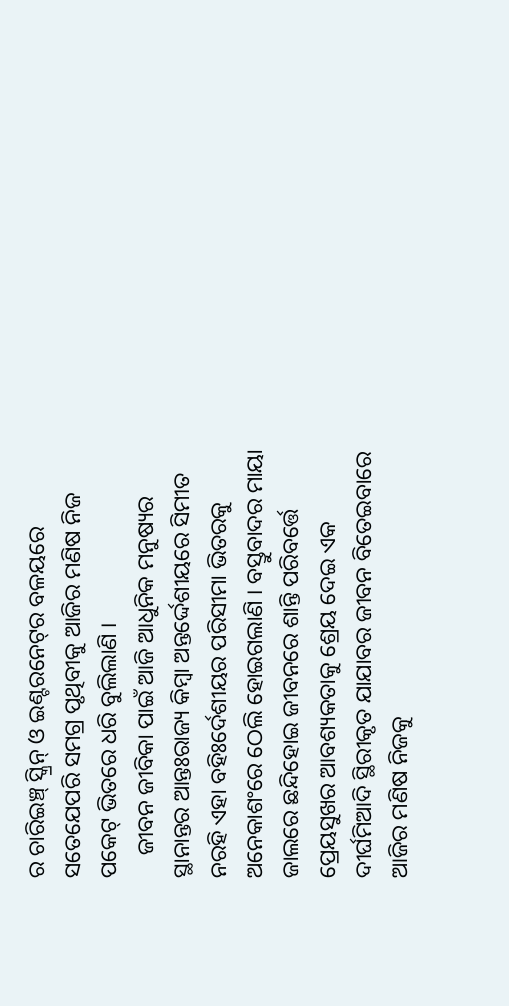ର ଚାରିଇଞ୍ଚ୍ ସ୍କ୍ରିନ୍ ଓ ଇଣ୍ଟରନେଟ୍‌ର ବଳୟରେ ସତେଯେପରି ସମଗ୍ର ପୃଥିବୀକୁ ଆଜିର ମଣିଷ ନିଜ ପକେଟ୍ ଭିତରେ ଧରି ବୁଲିଲାଣି ।
    ଜୀବନ ଜୀବିକା ପାଇଁ ଆଜି ଆଧୁନିକ ମନୁଷ୍ୟର ସ୍ଥାନାନ୍ତର ଆନ୍ତଃରାଜ୍ୟ କିମ୍ବା ଅନ୍ତର୍ଦ୍ଦେଶୀୟରେ ସିମୀତ ନରହି ଏହା ବହିଃର୍ଦେଶୀୟର ପରିସୀମା ଭିତରକୁ ଅନେକାଶଂରେ ଠେଲି ହୋଇଗଲାଣି । ବସ୍ତୁବାଦର ମାୟା ଜାଲରେ ଛନ୍ଦିହୋଇ ଜୀବନରେ ଶାନ୍ତି ପରିବର୍ତ୍ତେ ପ୍ରେୟସୁଖର ଆବଶ୍ୟକତାକୁ ଶ୍ରେୟ ଦେଇ ଏକ ଦୀର୍ଘମିଆଦି ସ୍ଥିରୀକୃତ ଯାଯାବର ଜୀବନ ବିତେଇବାରେ ଆଜିର ମଣିଷ ନିଜକୁ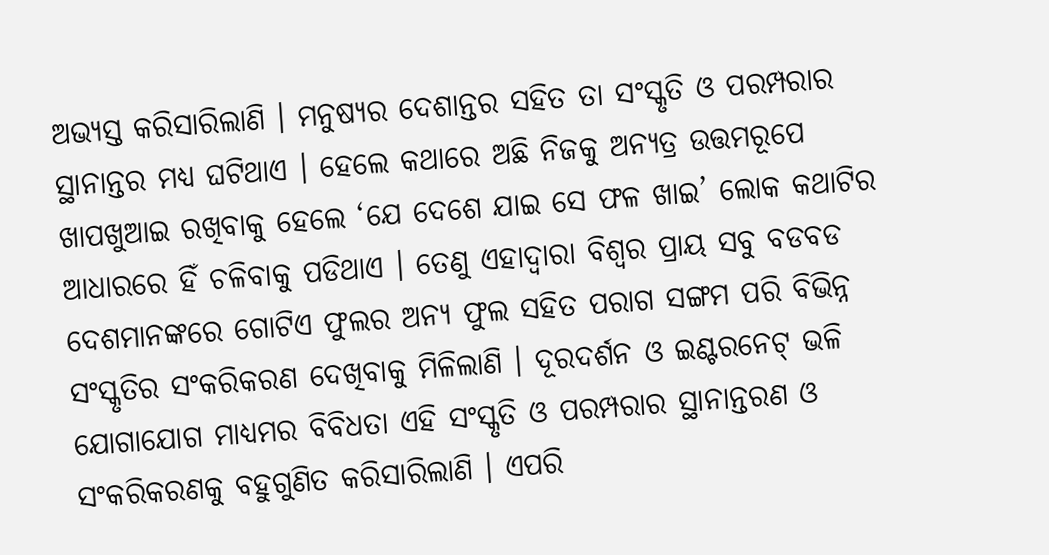ଅଭ୍ୟସ୍ତ କରିସାରିଲାଣି । ମନୁଷ୍ୟର ଦେଶାନ୍ତର ସହିତ ତା ସଂସ୍କୃତି ଓ ପରମ୍ପରାର ସ୍ଥାନାନ୍ତର ମଧ୍ୟ ଘଟିଥାଏ । ହେଲେ କଥାରେ ଅଛି ନିଜକୁ ଅନ୍ୟତ୍ର ଉତ୍ତମରୂପେ ଖାପଖୁଆଇ ରଖିବାକୁ ହେଲେ ‘ଯେ ଦେଶେ ଯାଇ ସେ ଫଳ ଖାଇ’ ଲୋକ କଥାଟିର ଆଧାରରେ ହିଁ ଚଳିବାକୁ ପଡିଥାଏ । ତେଣୁ ଏହାଦ୍ୱାରା ବିଶ୍ୱର ପ୍ରାୟ ସବୁ ବଡବଡ ଦେଶମାନଙ୍କରେ ଗୋଟିଏ ଫୁଲର ଅନ୍ୟ ଫୁଲ ସହିତ ପରାଗ ସଙ୍ଗମ ପରି ବିଭିନ୍ନ ସଂସ୍କୃତିର ସଂକରିକରଣ ଦେଖିବାକୁ ମିଳିଲାଣି । ଦୂରଦର୍ଶନ ଓ ଇଣ୍ଟରନେଟ୍ ଭଳି ଯୋଗାଯୋଗ ମାଧ୍ୟମର ବିବିଧତା ଏହି ସଂସ୍କୃତି ଓ ପରମ୍ପରାର ସ୍ଥାନାନ୍ତରଣ ଓ ସଂକରିକରଣକୁ ବହୁଗୁଣିତ କରିସାରିଲାଣି । ଏପରି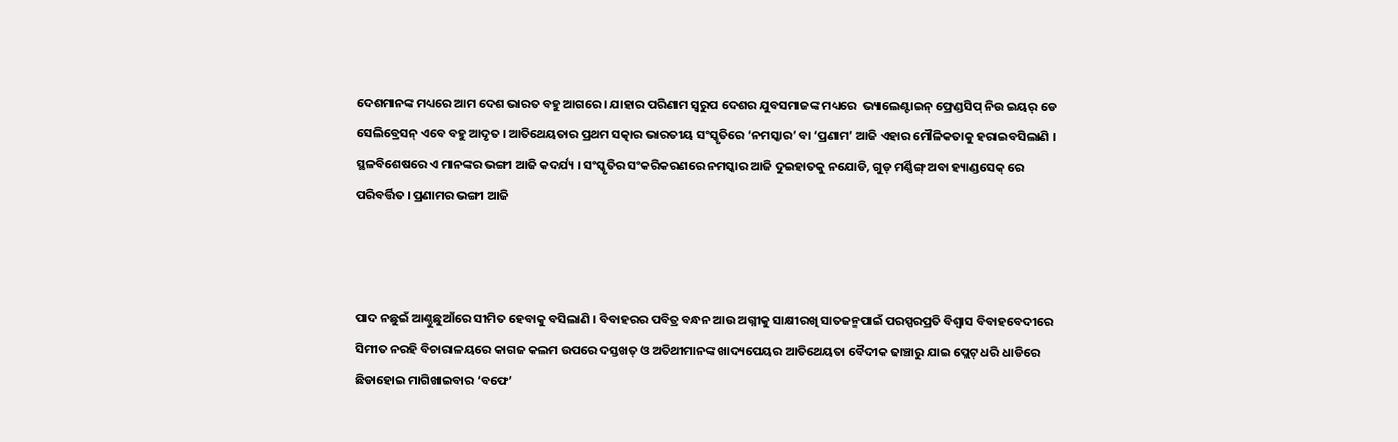ଦେଶମାନଙ୍କ ମଧ୍ୟରେ ଆମ ଦେଶ ଭାରତ ବହୁ ଆଗରେ । ଯାହାର ପରିଣାମ ସ୍ୱରୁପ ଦେଶର ଯୁବସମାଜଙ୍କ ମଧ୍ୟରେ  ଭ୍ୟାଲେଣ୍ଟାଇନ୍ ଫ୍ରେଣ୍ଡସିପ୍ ନିଉ ଇୟର୍ ଡେ ସେଲିବ୍ରେସନ୍ ଏବେ ବହୁ ଆଦୃତ । ଆତିଥେୟତାର ପ୍ରଥମ ସତ୍କାର ଭାରତୀୟ ସଂସ୍କୃତିରେ ‘ନମସ୍କାର’ ବା ‘ପ୍ରଣାମ’ ଆଜି ଏହାର ମୌଳିକତାକୁ ହରାଇବସିଲାଣି । ସ୍ଥଳବିଶେଷରେ ଏ ମାନଙ୍କର ଭଙ୍ଗୀ ଆଜି କଦର୍ଯ୍ୟ । ସଂସ୍କୃତିର ସଂକରିକରଣରେ ନମସ୍କାର ଆଜି ଦୁଇହାତକୁ ନଯୋଡି, ଗୁଡ୍ ମର୍ଣ୍ଣିଙ୍ଗ୍ ଅବା ହ୍ୟାଣ୍ଡସେକ୍ ରେ ପରିବର୍ତ୍ତିତ । ପ୍ରଣାମର ଭଙ୍ଗୀ ଆଜି



ପାଦ ନଛୁଇଁ ଆଣ୍ଠୁଛୁଆଁରେ ସୀମିତ ହେବାକୁ ବସିଲାଣି । ବିବାହରର ପବିତ୍ର ବନ୍ଧନ ଆଉ ଅଗ୍ନୀକୁ ସାକ୍ଷୀରଖି ସାତଜନ୍ମପାଇଁ ପରସ୍ପରପ୍ରତି ବିଶ୍ୱାସ ବିବାହବେଦୀରେ ସିମୀତ ନରହି ବିଚାରାଳୟରେ କାଗଜ କଲମ ଉପରେ ଦସ୍ତଖତ୍ ଓ ଅତିଥୀମାନଙ୍କ ଖାଦ୍ୟପେୟର ଆତିଥେୟତା ବୈଦୀକ ଢାଞ୍ଚାରୁ ଯାଇ ପ୍ଲେଟ୍ ଧରି ଧାଡିରେ ଛିଡାହୋଇ ମାଗିଖାଇବାର ‘ବଫେ’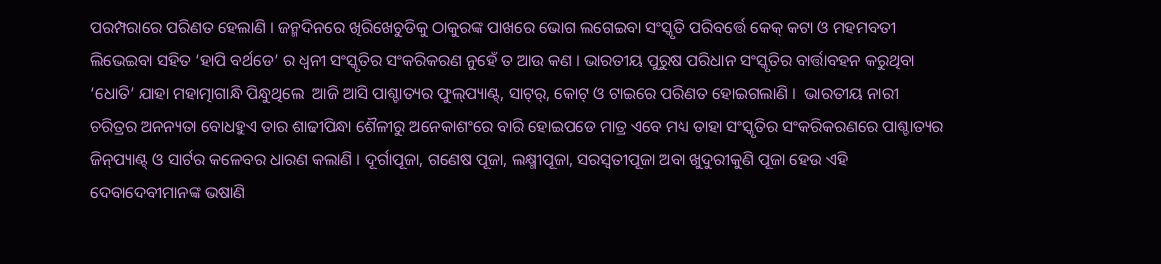ପରମ୍ପରାରେ ପରିଣତ ହେଲାଣି । ଜନ୍ମଦିନରେ ଖିରିଖେଚୁଡିକୁ ଠାକୁରଙ୍କ ପାଖରେ ଭୋଗ ଲଗେଇବା ସଂସ୍କୃତି ପରିବର୍ତ୍ତେ କେକ୍ କଟା ଓ ମହମବତୀ ଲିଭେଇବା ସହିତ ‘ହାପି ବର୍ଥଡେ’ ର ଧ୍ୱନୀ ସଂସ୍କୃତିର ସଂକରିକରଣ ନୁହେଁ ତ ଆଉ କଣ । ଭାରତୀୟ ପୁରୁଷ ପରିଧାନ ସଂସ୍କୃତିର ବାର୍ତ୍ତାବହନ କରୁଥିବା ‘ଧୋତି’ ଯାହା ମହାତ୍ମାଗାନ୍ଧି ପିନ୍ଧୁଥିଲେ  ଆଜି ଆସି ପାଶ୍ଚାତ୍ୟର ଫୁଲ୍‌ପ୍ୟାଣ୍ଟ୍‌, ସାଟ୍‌ର୍, କୋଟ୍ ଓ ଟାଇରେ ପରିଣତ ହୋଇଗଲାଣି ।  ଭାରତୀୟ ନାରୀ ଚରିତ୍ରର ଅନନ୍ୟତା ବୋଧହୁଏ ତାର ଶାଢୀପିନ୍ଧା ଶୈଳୀରୁ ଅନେକାଶଂରେ ବାରି ହୋଇପଡେ ମାତ୍ର ଏବେ ମଧ୍ୟ ତାହା ସଂସ୍କୃତିର ସଂକରିକରଣରେ ପାଶ୍ଚାତ୍ୟର ଜିନ୍‌ପ୍ୟାଣ୍ଟ୍ ଓ ସାର୍ଟର କଳେବର ଧାରଣ କଲାଣି । ଦୂର୍ଗାପୂଜା, ଗଣେଷ ପୂଜା, ଲକ୍ଷ୍ମୀପୂଜା, ସରସ୍ୱତୀପୂଜା ଅବା ଖୁଦୁରୀକୁଣି ପୂଜା ହେଉ ଏହି ଦେବାଦେବୀମାନଙ୍କ ଭଷାଣି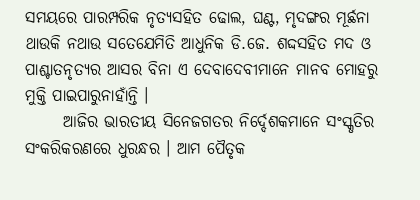ସମୟରେ ପାରମ୍ପରିକ ନୃତ୍ୟସହିତ ଢୋଲ, ଘଣ୍ଟ, ମୃଦଙ୍ଗର ମୂର୍ଛନା ଥାଉକି ନଥାଉ ସତେଯେମିତି ଆଧୁନିକ ଡି.ଜେ. ଶଦ୍ଦସହିତ ମଦ ଓ ପାଶ୍ଚାତନୃତ୍ୟର ଆସର ବିନା ଏ ଦେବାଦେବୀମାନେ ମାନବ ମୋହରୁ ମୁକ୍ତି ପାଇପାରୁନାହାଁନ୍ତି ।
      ଆଜିର ଭାରତୀୟ ସିନେଜଗତର ନିର୍ଦ୍ଦେଶକମାନେ ସଂସ୍କୃତିର ସଂକରିକରଣରେ ଧୁରନ୍ଧର । ଆମ ପୈତୃକ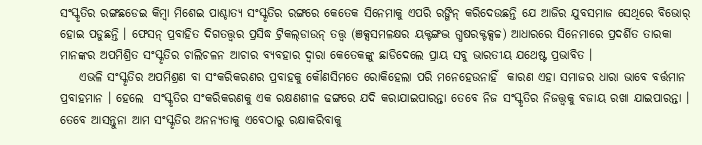ସଂସ୍କୃତିର ରଙ୍ଗଛଡେଇ କିମ୍ବା ମିଶେଇ ପାଶ୍ଚାତ୍ୟ ସଂସ୍କୃତିର ରଙ୍ଗରେ କେତେକ ସିନେମାକୁ ଏପରି ରଙ୍ଗିନ୍ କରିଦେଉଛନ୍ତି ଯେ ଆଜିର ଯୁବସମାଜ ସେଥିରେ ବିଭୋର୍ ହୋଇ ପଡୁଛନ୍ତି । ଫେସନ୍ ପ୍ରବାହିତ ଦିଗତତ୍ତ୍ୱର ପ୍ରସିଦ୍ଧ ଟ୍ରିକଲ୍‌ଡାଉନ୍ ତତ୍ତ୍ୱ (ଞକ୍ସସମଳକ୍ଷର ୟକ୍ଟଙ୍ଗଦ୍ଭ ଗ୍ଧଷରକ୍ଟକ୍ସଚ୍ଚ) ଆଧାରରେ ସିନେମାରେ ପ୍ରଦର୍ଶିତ ତାରକା ମାନଙ୍କର ଅପମିଶ୍ରିତ ସଂସ୍କୃତିର ଚାଲିଚଳନ ଆଚାର ବ୍ୟବହାର ଦ୍ୱାରା କେତେକଙ୍କୁ ଛାଡିଦେଲେ ପ୍ରାୟ ସବୁ ଭାରତୀୟ ଯଥେଷ୍ଟ ପ୍ରଭାବିତ ।
    ଏଭଳି ସଂସ୍କୃତିର ଅପମିଶ୍ରଣ ବା ସଂକରିକରଣର ପ୍ରବାହକୁ କୌଣସିମତେ ରୋକିହେଲା ପରି ମନେହେଉନାହିଁ  କାରଣ ଏହା ସମାଜର ଧାରା ଭାବେ ବର୍ତ୍ତମାନ ପ୍ରବାହମାନ । ହେଲେ  ସଂସ୍କୃତିର ସଂକରିକରଣକୁ ଏକ ରକ୍ଷଣଶୀଳ ଢଙ୍ଗରେ ଯଦି କରାଯାଇପାରନ୍ତା ତେବେ ନିଜ ସଂସ୍କୃତିର ନିଜତ୍ତ୍ୱକୁ ବଜାୟ ରଖା ଯାଇପାରନ୍ତା । ତେବେ ଆସନ୍ତୁନା ଆମ ସଂସ୍କୃତିର ଅନନ୍ୟତାକୁ ଏବେଠାରୁ ରକ୍ଷାକରିବାକୁ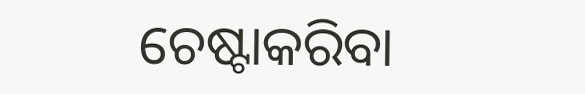ଚେଷ୍ଟାକରିବା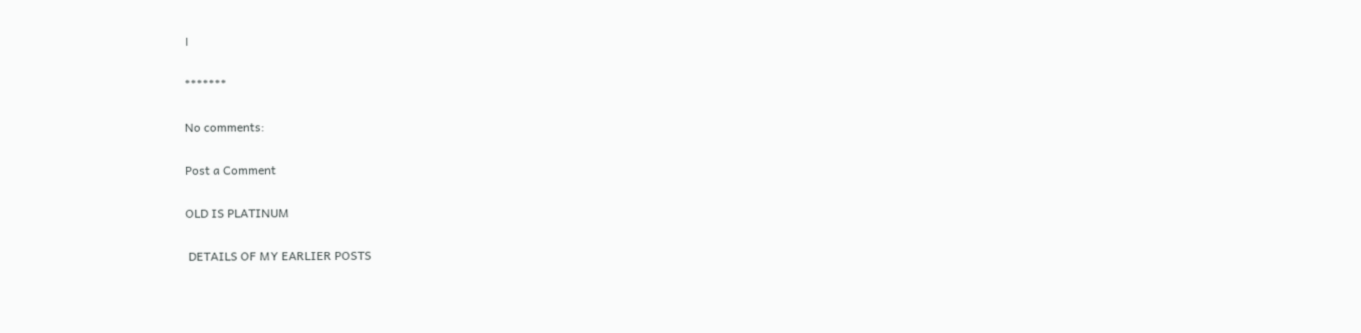।

*******

No comments:

Post a Comment

OLD IS PLATINUM

 DETAILS OF MY EARLIER POSTS